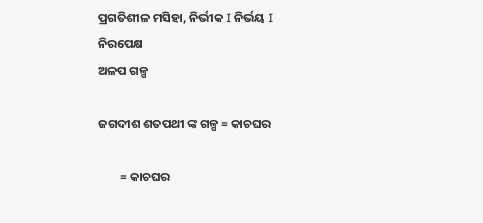ପ୍ରଗତିଶୀଳ ମସିହା, ନିର୍ଭୀକ I ନିର୍ଭୟ I ନିରପେକ୍ଷ
ଅଳପ ଗଳ୍ପ

ଜଗଦୀଶ ଶତପଥୀ ଙ୍କ ଗଳ୍ପ = କାଚଘର

        = କାଚଘର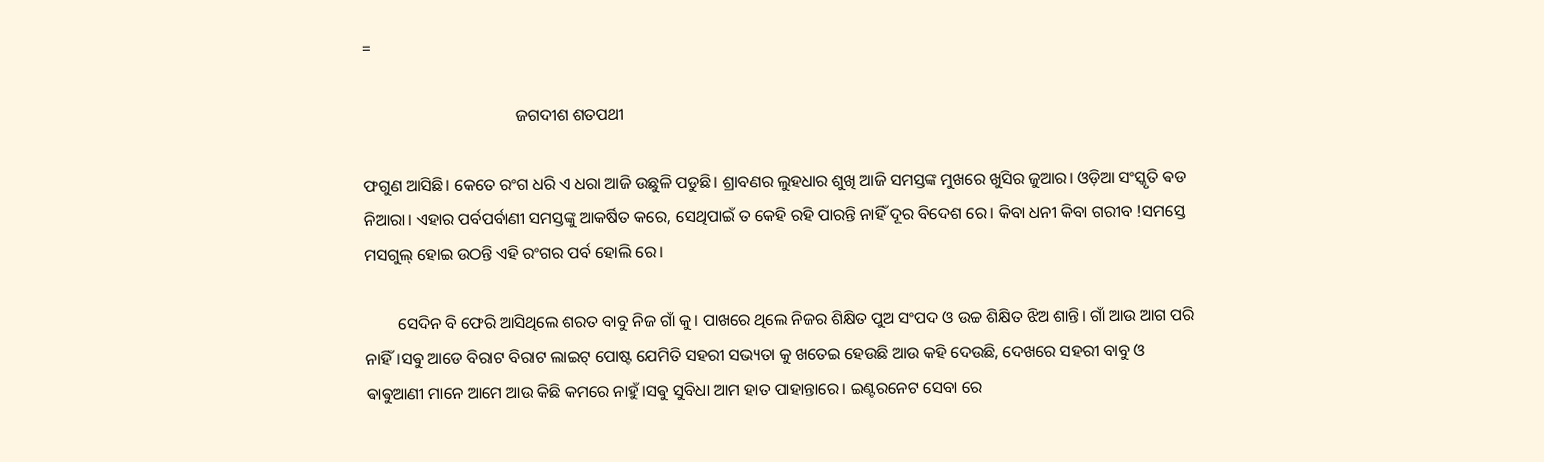=

                                     ଜଗଦୀଶ ଶତପଥୀ

ଫଗୁଣ ଆସିଛି। କେତେ ରଂଗ ଧରି ଏ ଧରା ଆଜି ଉଛୁଳି ପଡୁଛି। ଶ୍ରାବଣର ଲୁହଧାର ଶୁଖି ଆଜି ସମସ୍ତଙ୍କ ମୁଖରେ ଖୁସିର ଜୁଆର। ଓଡ଼ିଆ ସଂସ୍କୃତି ଵଡ ନିଆରା। ଏହାର ପର୍ବପର୍ବାଣୀ ସମସ୍ତଙ୍କୁ ଆକର୍ଷିତ କରେ, ସେଥିପାଇଁ ତ କେହି ରହି ପାରନ୍ତି ନାହିଁ ଦୂର ବିଦେଶ ରେ। କିବା ଧନୀ କିବା ଗରୀବ !ସମସ୍ତେ ମସଗୁଲ୍ ହୋଇ ଉଠନ୍ତି ଏହି ରଂଗର ପର୍ବ ହୋଲି ରେ।

        ସେଦିନ ବି ଫେରି ଆସିଥିଲେ ଶରତ ବାବୁ ନିଜ ଗାଁ କୁ। ପାଖରେ ଥିଲେ ନିଜର ଶିକ୍ଷିତ ପୁଅ ସଂପଦ ଓ ଉଚ୍ଚ ଶିକ୍ଷିତ ଝିଅ ଶାନ୍ତି। ଗାଁ ଆଉ ଆଗ ପରି ନାହିଁ।ସଵୁ ଆଡେ ବିରାଟ ବିରାଟ ଲାଇଟ୍ ପୋଷ୍ଟ ଯେମିତି ସହରୀ ସଭ୍ୟତା କୁ ଖତେଇ ହେଉଛି ଆଉ କହି ଦେଉଛି, ଦେଖରେ ସହରୀ ବାବୁ ଓ ଵାଵୁଆଣୀ ମାନେ ଆମେ ଆଉ କିଛି କମରେ ନାହୁଁ।ସଵୁ ସୁବିଧା ଆମ ହାତ ପାହାନ୍ତାରେ। ଇଣ୍ଟରନେଟ ସେବା ରେ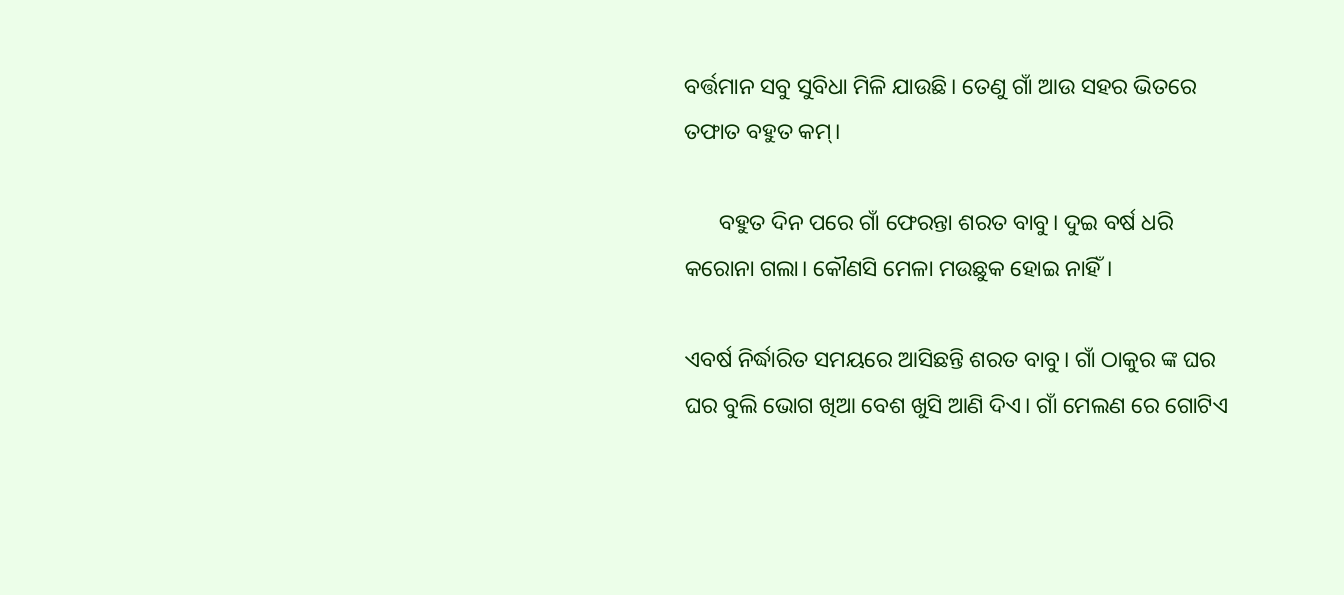ବର୍ତ୍ତମାନ ସବୁ ସୁବିଧା ମିଳି ଯାଉଛି। ତେଣୁ ଗାଁ ଆଉ ସହର ଭିତରେ ତଫାତ ବହୁତ କମ୍।

      ବହୁତ ଦିନ ପରେ ଗାଁ ଫେରନ୍ତା ଶରତ ବାବୁ। ଦୁଇ ବର୍ଷ ଧରି କରୋନା ଗଲା। କୌଣସି ମେଳା ମଉଛୁକ ହୋଇ ନାହିଁ।

ଏବର୍ଷ ନିର୍ଦ୍ଧାରିତ ସମୟରେ ଆସିଛନ୍ତି ଶରତ ବାବୁ। ଗାଁ ଠାକୁର ଙ୍କ ଘର ଘର ବୁଲି ଭୋଗ ଖିଆ ବେଶ ଖୁସି ଆଣି ଦିଏ। ଗାଁ ମେଲଣ ରେ ଗୋଟିଏ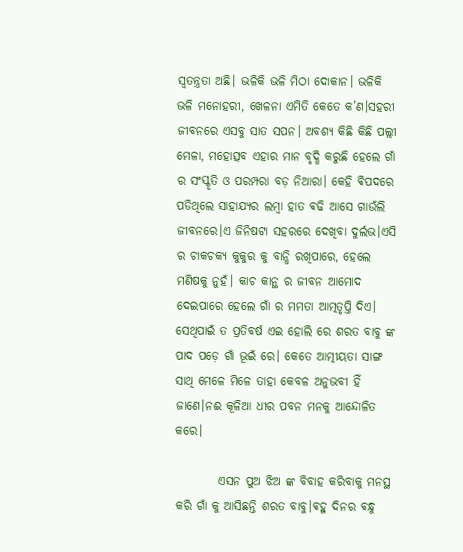ସ୍ୱତନ୍ତ୍ରତା ଅଛି। ଭଳିକି ଭଳି ମିଠା ଦୋକାନ। ଭଳିକି ଭଳି ମନୋହରୀ, ଖେଳନା ଏମିତି କେତେ କ’ଣ।ସହରୀ ଜୀବନରେ ଏସବୁ ସାତ ସପନ। ଅବଶ୍ୟ କିଛି କିଛି ପଲ୍ଲୀ ମେଳା, ମହୋତ୍ସବ ଏହାର ମାନ ବୃଦ୍ଧି କରୁଛି ହେଲେ ଗାଁ ର ସଂସ୍କୃତି ଓ ପରମ୍ପରା ବଡ଼ ନିଆରା। କେହି ଵିପଦରେ ପଡିଥିଲେ ସାହାଯ୍ୟର ଲମ୍ବା ହାତ ଵଢି ଆସେ ଗାଉଁଲି ଜୀବନରେ।ଏ ଜିନିଷଟା ସହରରେ ଦେଖିବା ଦୁର୍ଲଭ।ଏସି ର ଚାକଚକ୍ୟ କୁକୁର କୁ ବାନ୍ଧି ରଖିପାରେ, ହେଲେ ମଣିଷକୁ ନୁହଁ। କାଚ କାନ୍ଥ ର ଜୀବନ ଆମୋଦ ଦେଇପାରେ ହେଲେ ଗାଁ ର ମମତା ଆତ୍ମତୃପ୍ତି ଦିଏ। ସେଥିପାଇଁ ତ ପ୍ରତିବର୍ଷ ଏଇ ହୋଲି ରେ ଶରତ ବାବୁ ଙ୍କ ପାଦ ପଡ଼େ ଗାଁ ଭୂଇଁ ରେ। କେତେ ଆତ୍ମୀୟତା ସାଙ୍ଗ ସାଥି ମେଳେ ମିଳେ ତାହା କେବଳ ଅନୁଭବୀ ହିଁ ଜାଣେ।ନଈ କୂଳିଆ ଧୀର ପବନ ମନକୁ ଆନ୍ଦୋଳିତ କରେ।

         ଏସନ ପୁଅ ଝିଅ ଙ୍କ ବିବାହ କରିବାକୁ ମନସ୍ଥ କରି ଗାଁ କୁ ଆସିଛନ୍ତି ଶରତ ବାବୁ।ଵହୁ ଦିନର ଵନ୍ଧୁ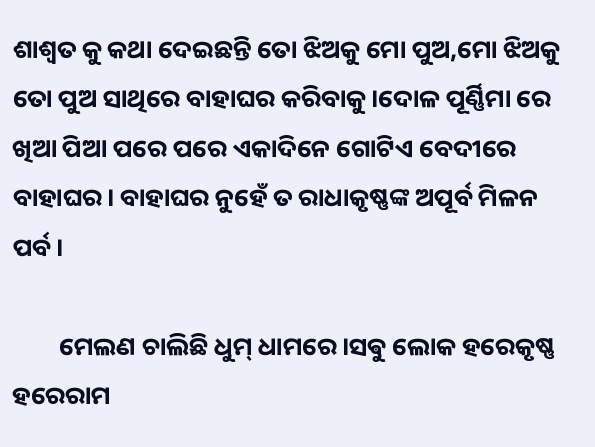ଶାଶ୍ଵତ କୁ କଥା ଦେଇଛନ୍ତି ତୋ ଝିଅକୁ ମୋ ପୁଅ,ମୋ ଝିଅକୁ ତୋ ପୁଅ ସାଥିରେ ବାହାଘର କରିବାକୁ।ଦୋଳ ପୂର୍ଣ୍ଣିମା ରେ ଖିଆ ପିଆ ପରେ ପରେ ଏକାଦିନେ ଗୋଟିଏ ବେଦୀରେ ବାହାଘର। ବାହାଘର ନୁହେଁ ତ ରାଧାକୃଷ୍ଣଙ୍କ ଅପୂର୍ବ ମିଳନ ପର୍ବ।

        ମେଲଣ ଚାଲିଛି ଧୁମ୍ ଧାମରେ।ସଵୁ ଲୋକ ହରେକୃଷ୍ଣ ହରେରାମ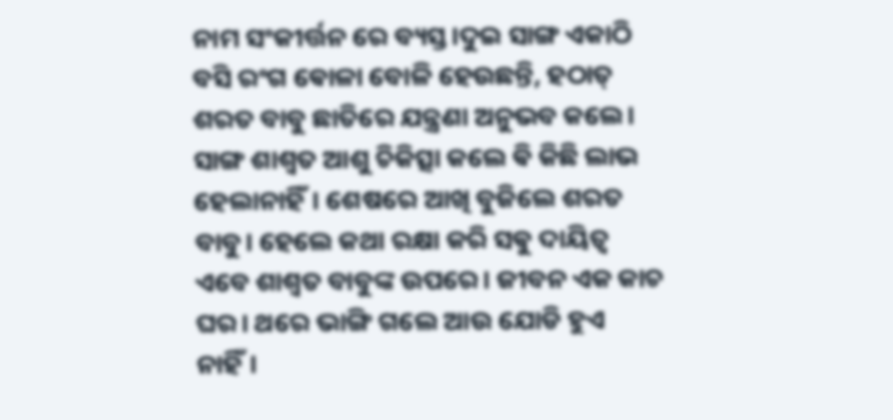ନାମ ସଂକୀର୍ତ୍ତନ ରେ ବ୍ୟସ୍ତ।ଦୁଇ ସାଙ୍ଗ ଏକାଠି ବସି ରଂଗ ଵୋଳା ବୋଳି ହେଉଛନ୍ତି, ହଠାତ୍ ଶରତ ବାବୁ ଛାତିରେ ଯନ୍ତ୍ରଣା ଅନୁଭବ କଲେ। ସାଙ୍ଗ ଶାଶ୍ଵତ ଆଶୁ ଚିକିତ୍ସା କଲେ ଵି କିଛି ଲାଭ ହେଲାନାହିଁ। ଶେଷରେ ଆଖି ବୁଜିଲେ ଶରତ ବାବୁ। ହେଲେ କଥା ରକ୍ଷା କରି ସଵୁ ଦାୟିତ୍ଵ ଏବେ ଶାଶ୍ଵତ ବାବୁଙ୍କ ଉପରେ। ଜୀବନ ଏକ କାଚ ଘର। ଥରେ ଭାଙ୍ଗି ଗଲେ ଆଉ ଯୋଡି ହୁଏ ନାହିଁ।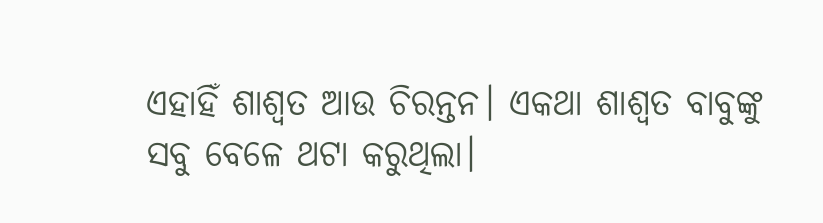ଏହାହିଁ ଶାଶ୍ୱତ ଆଉ ଚିରନ୍ତନ। ଏକଥା ଶାଶ୍ଵତ ବାବୁଙ୍କୁ ସବୁ ବେଳେ ଥଟା କରୁଥିଲା।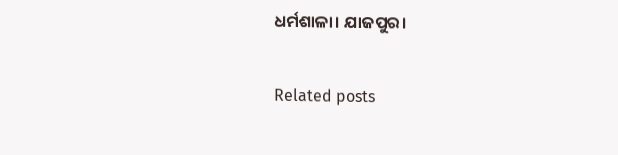ଧର୍ମଶାଳା। ଯାଜପୁର।

Related posts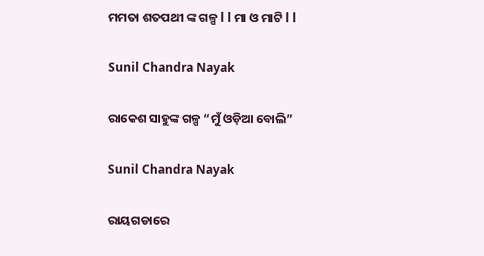ମମତା ଶତପଥୀ ଙ୍କ ଗଳ୍ପ l l ମା ଓ ମାଟି l l

Sunil Chandra Nayak

ରାକେଶ ସାହୁଙ୍କ ଗଳ୍ପ “ମୁଁ ଓଡ଼ିଆ ବୋଲି”

Sunil Chandra Nayak

ରାୟଗଡାରେ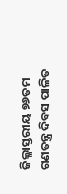ଜିଲ୍ଳାସ୍ତରୀୟ ୭୬ତମ ଗଣତନ୍ତ୍ର ଦିବସ ପାଳିତ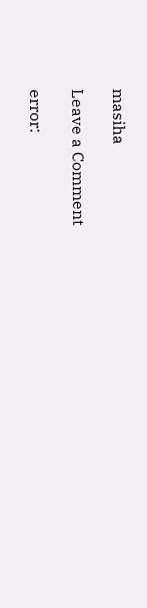masiha

Leave a Comment

error: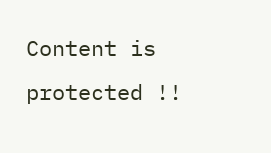Content is protected !!